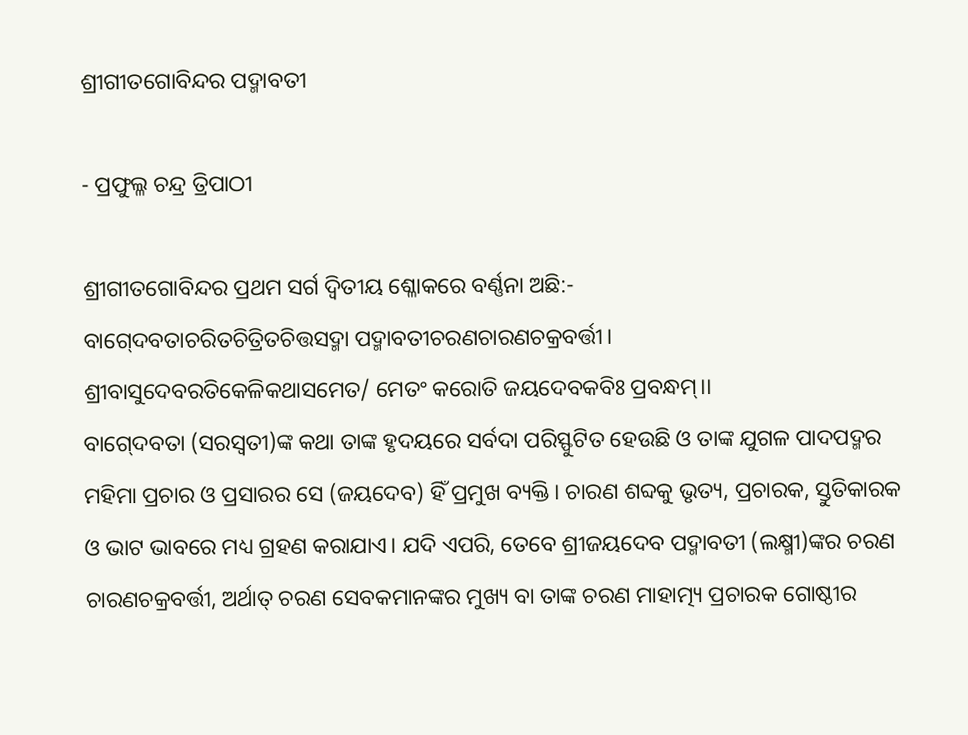ଶ୍ରୀଗୀତଗୋବିନ୍ଦର ପଦ୍ମାବତୀ

- ପ୍ରଫୁଲ୍ଳ ଚନ୍ଦ୍ର ତ୍ରିପାଠୀ

ଶ୍ରୀଗୀତଗୋବିନ୍ଦର ପ୍ରଥମ ସର୍ଗ ଦ୍ୱିତୀୟ ଶ୍ଳୋକରେ ବର୍ଣ୍ଣନା ଅଛି:-
ବାଗ୍‍ଦେବତାଚରିତଚିତ୍ରିତଚିତ୍ତସଦ୍ମା ପଦ୍ମାବତୀଚରଣଚାରଣଚକ୍ରବର୍ତ୍ତୀ।
ଶ୍ରୀବାସୁଦେବରତିକେଳିକଥାସମେତ/ ମେତଂ କରୋତି ଜୟଦେବକବିଃ ପ୍ରବନ୍ଧମ୍‍।।
ବାଗ୍‍ଦେବତା (ସରସ୍ୱତୀ)ଙ୍କ କଥା ତାଙ୍କ ହୃଦୟରେ ସର୍ବଦା ପରିସ୍ଫୁଟିତ ହେଉଛି ଓ ତାଙ୍କ ଯୁଗଳ ପାଦପଦ୍ମର ମହିମା ପ୍ରଚାର ଓ ପ୍ରସାରର ସେ (ଜୟଦେବ) ହିଁ ପ୍ରମୁଖ ବ୍ୟକ୍ତି। ଚାରଣ ଶବ୍ଦକୁ ଭୃତ୍ୟ, ପ୍ରଚାରକ, ସ୍ତୁତିକାରକ ଓ ଭାଟ ଭାବରେ ମଧ୍ୟ ଗ୍ରହଣ କରାଯାଏ। ଯଦି ଏପରି, ତେବେ ଶ୍ରୀଜୟଦେବ ପଦ୍ମାବତୀ (ଲକ୍ଷ୍ମୀ)ଙ୍କର ଚରଣ ଚାରଣଚକ୍ରବର୍ତ୍ତୀ, ଅର୍ଥାତ୍‍ ଚରଣ ସେବକମାନଙ୍କର ମୁଖ୍ୟ ବା ତାଙ୍କ ଚରଣ ମାହାତ୍ମ୍ୟ ପ୍ରଚାରକ ଗୋଷ୍ଠୀର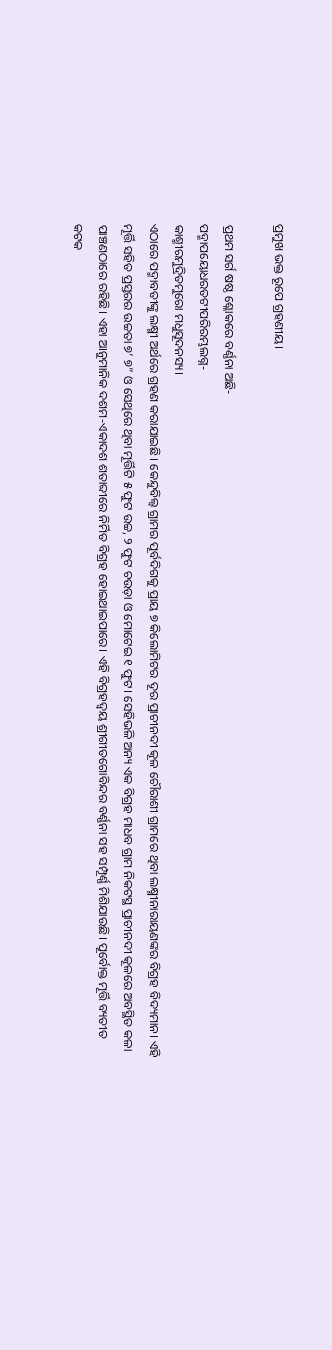ପ୍ରମୁଖ ଭକ୍ତ ରୂପେ ଗ୍ରହଣୀୟ।

ପ୍ରଥମ ସର୍ଗ ଷଷ୍ଠ ଶ୍ଳୋକରେ ବର୍ଣ୍ଣନା ଅଛି-
ପଦ୍ମାପୟୋଧରତଟୀପରିରମ୍ଭଲଗ୍ନ-
କାଶ୍ମୀରମୁଦ୍ରିତମୁରୋ ମଧୁସୂଦନସ୍ୟ।
ଏଠାରେ ପଦ୍ମାବତୀଙ୍କୁ ଲକ୍ଷ୍ମୀ ଅର୍ଥରେ ଗ୍ରହଣ କରାଯାଇଛି। କେନ୍ଦୁବିଲ୍ୱ ଗ୍ରାମର ପୂର୍ବଦିଗକୁ ପ୍ରାୟ ୭ କିଲୋମିଟର ଦୂର ପ୍ରାଚୀନଦୀ କୂଳ ଚୌରାଶୀ ଗ୍ରାମରେ ଥିବା ଲକ୍ଷ୍ମୀନାରାୟଣଙ୍କର ବିଗ୍ରହ ବିଦ୍ୟମାନ। ଏହି ମୂର୍ତ୍ତି ସହିତ ପ୍ରସ୍ତରର ଉଚ୍ଚତା ୭’ ୭” ଓ ସେଥିରେ ଥିବା ମୂର୍ତ୍ତିଟି ୫ ଫୁଟ ଉଚ୍ଚ, ୨ ଫୁଟ ଚଉଡ଼ା ଓ ମୋଟେଇ ୧ ଫୁଟ। ସେହିଭଳି ଅନ୍ୟ ଏକ ବିଗ୍ରହ ମାଧବ ଗ୍ରାମ ନିକଟସ୍ଥ ପ୍ରାଚୀନଦୀ କୂଳରେ ଅବସ୍ଥିତ କଳା ପାଞ୍ଚଣଠାରେ ରହିଛି। ଏହା ଆନୁମାନିକ ଦଶମ-ଏକାଦଶ ଶତାବ୍ଦୀରେ ନିର୍ମିତ ବିଗ୍ରହ ହୋଇଥାଇପାରେ। ଏହି ବିଗ୍ରହଦ୍ୱୟ ଶ୍ରୀଗୀତଗୋବିନ୍ଦର ବର୍ଣ୍ଣନା ସହ ସମ୍ପୂର୍ଣ୍ଣ ମିଶିଯାଉଛି। ପୂର୍ବୋକ୍ତ ମୂର୍ତ୍ତି ବ୍ୟତୀତ କଟକ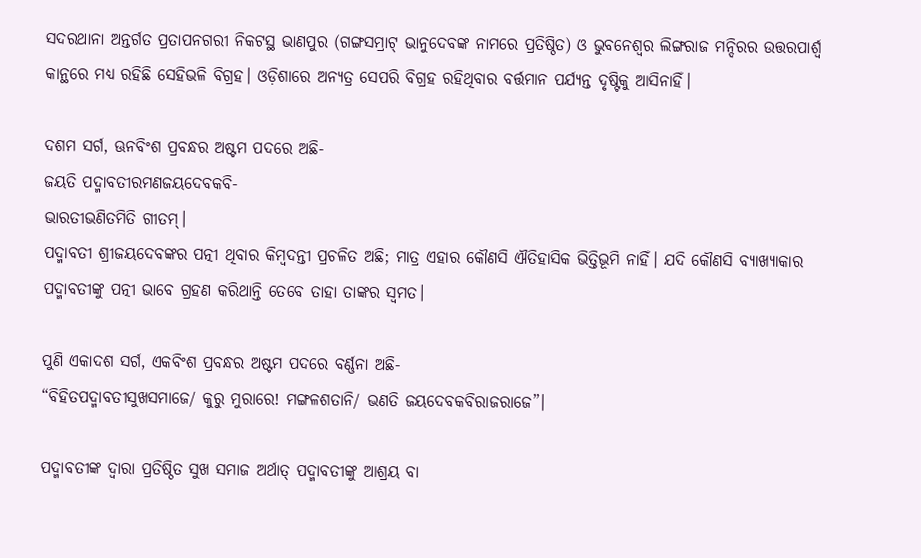ସଦରଥାନା ଅନ୍ତର୍ଗତ ପ୍ରତାପନଗରୀ ନିକଟସ୍ଥ ଭାଣପୁର (ଗଙ୍ଗସମ୍ରାଟ୍‍ ଭାନୁଦେବଙ୍କ ନାମରେ ପ୍ରତିଷ୍ଠିତ) ଓ ଭୁବନେଶ୍ୱର ଲିଙ୍ଗରାଜ ମନ୍ଦିରର ଉତ୍ତରପାର୍ଶ୍ବ କାନ୍ଥରେ ମଧ୍ୟ ରହିଛି ସେହିଭଳି ବିଗ୍ରହ। ଓଡ଼ିଶାରେ ଅନ୍ୟତ୍ର ସେପରି ବିଗ୍ରହ ରହିଥିବାର ବର୍ତ୍ତମାନ ପର୍ଯ୍ୟନ୍ତ ଦୃଷ୍ଟିକୁ ଆସିନାହିଁ।

ଦଶମ ସର୍ଗ, ଊନବିଂଶ ପ୍ରବନ୍ଧର ଅଷ୍ଟମ ପଦରେ ଅଛି-
ଜୟତି ପଦ୍ମାବତୀରମଣଜୟଦେବକବି-
ଭାରତୀଭଣିତମିତି ଗୀତମ୍‍।
ପଦ୍ମାବତୀ ଶ୍ରୀଜୟଦେବଙ୍କର ପତ୍ନୀ ଥିବାର କିମ୍ବଦନ୍ତୀ ପ୍ରଚଳିତ ଅଛି; ମାତ୍ର ଏହାର କୌଣସି ଐତିହାସିକ ଭିତ୍ତିଭୂମି ନାହିଁ। ଯଦି କୌଣସି ବ୍ୟାଖ୍ୟାକାର ପଦ୍ମାବତୀଙ୍କୁ ପତ୍ନୀ ଭାବେ ଗ୍ରହଣ କରିଥାନ୍ତି ତେବେ ତାହା ତାଙ୍କର ସ୍ୱମତ।

ପୁଣି ଏକାଦଶ ସର୍ଗ, ଏକବିଂଶ ପ୍ରବନ୍ଧର ଅଷ୍ଟମ ପଦରେ ବର୍ଣ୍ଣନା ଅଛି-
“ବିହିତପଦ୍ମାବତୀସୁଖସମାଜେ/ କୁରୁ ମୁରାରେ! ମଙ୍ଗଳଶତାନି/ ଭଣତି ଜୟଦେବକବିରାଜରାଜେ”।

ପଦ୍ମାବତୀଙ୍କ ଦ୍ୱାରା ପ୍ରତିଷ୍ଠିତ ସୁଖ ସମାଜ ଅର୍ଥାତ୍‍ ପଦ୍ମାବତୀଙ୍କୁ ଆଶ୍ରୟ ବା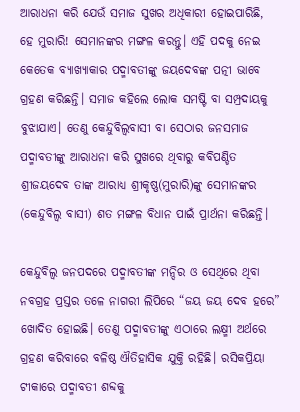ଆରାଧନା କରି ଯେଉଁ ସମାଜ ସୁଖର ଅଧିକାରୀ ହୋଇପାରିଛି, ହେ ମୁରାରି! ସେମାନଙ୍କର ମଙ୍ଗଳ କରନ୍ତୁ। ଏହି ପଦକୁ ନେଇ କେତେକ ବ୍ୟାଖ୍ୟାକାର ପଦ୍ମାବତୀଙ୍କୁ ଜୟଦେବଙ୍କ ପତ୍ନୀ ଭାବେ ଗ୍ରହଣ କରିଛନ୍ତି। ସମାଜ କହିଲେ ଲୋକ ସମଷ୍ଟି ବା ସମ୍ପ୍ରଦାୟକୁ ବୁଝାଯାଏ। ତେଣୁ କେନ୍ଦୁବିଲ୍ୱବାସୀ ବା ସେଠାର ଜନସମାଜ ପଦ୍ମାବତୀଙ୍କୁ ଆରାଧନା କରି ସୁଖରେ ଥିବାରୁ କବିପଣ୍ଡିତ ଶ୍ରୀଜୟଦେବ ତାଙ୍କ ଆରାଧ୍ୟ ଶ୍ରୀକୃଷ୍ଣ(ମୁରାରି)ଙ୍କୁ ସେମାନଙ୍କର (କେନ୍ଦୁବିଲ୍ୱ ବାସୀ) ଶତ ମଙ୍ଗଳ ବିଧାନ ପାଇଁ ପ୍ରାର୍ଥନା କରିଛନ୍ତି।

କେନ୍ଦୁବିଲ୍ୱ ଜନପଦରେ ପଦ୍ମାବତୀଙ୍କ ମନ୍ଦିର ଓ ସେଥିରେ ଥିବା ନବଗ୍ରହ ପ୍ରସ୍ତର ତଳେ ନାଗରୀ ଲିପିରେ “ଜୟ ଜୟ ଦେବ ହରେ” ଖୋଦିତ ହୋଇଛି। ତେଣୁ ପଦ୍ମାବତୀଙ୍କୁ ଏଠାରେ ଲକ୍ଷ୍ମୀ ଅର୍ଥରେ ଗ୍ରହଣ କରିବାରେ ବଳିଷ୍ଠ ଐତିହାସିକ ଯୁକ୍ତି ରହିଛି। ରସିକପ୍ରିୟା ଟୀକାରେ ପଦ୍ମାବତୀ ଶବ୍ଦକୁ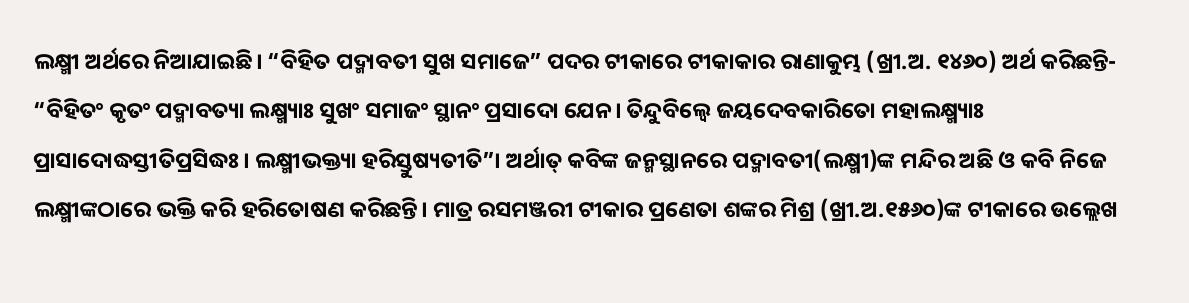ଲକ୍ଷ୍ମୀ ଅର୍ଥରେ ନିଆଯାଇଛି। “ବିହିତ ପଦ୍ମାବତୀ ସୁଖ ସମାଜେ” ପଦର ଟୀକାରେ ଟୀକାକାର ରାଣାକୁମ୍ଭ (ଖ୍ରୀ.ଅ. ୧୪୬୦) ଅର୍ଥ କରିଛନ୍ତି- “ବିହିତଂ କୃତଂ ପଦ୍ମାବତ୍ୟା ଲକ୍ଷ୍ମ୍ୟାଃ ସୁଖଂ ସମାଜଂ ସ୍ଥାନଂ ପ୍ରସାଦୋ ଯେନ। ତିନ୍ଦୁବିଲ୍ୱେ ଜୟଦେବକାରିତୋ ମହାଲକ୍ଷ୍ମ୍ୟାଃ ପ୍ରାସାଦୋଦ୍ଧସ୍ତୀତିପ୍ରସିଦ୍ଧଃ। ଲକ୍ଷ୍ମୀଭକ୍ତ୍ୟା ହରିସ୍ତୁଷ୍ୟତୀତି”। ଅର୍ଥାତ୍‍ କବିଙ୍କ ଜନ୍ମସ୍ଥାନରେ ପଦ୍ମାବତୀ(ଲକ୍ଷ୍ମୀ)ଙ୍କ ମନ୍ଦିର ଅଛି ଓ କବି ନିଜେ ଲକ୍ଷ୍ମୀଙ୍କଠାରେ ଭକ୍ତି କରି ହରିତୋଷଣ କରିଛନ୍ତି। ମାତ୍ର ରସମଞ୍ଜରୀ ଟୀକାର ପ୍ରଣେତା ଶଙ୍କର ମିଶ୍ର (ଖ୍ରୀ.ଅ.୧୫୬୦)ଙ୍କ ଟୀକାରେ ଉଲ୍ଲେଖ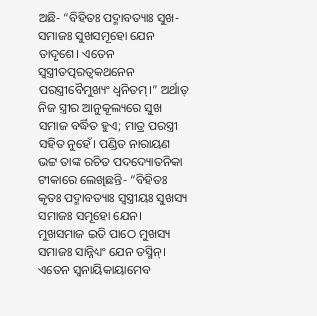ଅଛି- “ବିହିତଃ ପଦ୍ମାବତ୍ୟାଃ ସୁଖ-ସମାଜଃ ସୁଖସମୂହୋ ଯେନ ତାଦୃଶେ। ଏତେନ ସ୍ୱସ୍ତ୍ରୀତତ୍ପରତ୍ୱକଥନେନ ପରସ୍ତ୍ରୀବୈମୁଖ୍ୟଂ ଧ୍ୱନିତମ୍‍।” ଅର୍ଥାତ୍‍ ନିଜ ସ୍ତ୍ରୀର ଆନୁକୂଲ୍ୟରେ ସୁଖ ସମାଜ ବର୍ଦ୍ଧିତ ହୁଏ; ମାତ୍ର ପରସ୍ତ୍ରୀ ସହିତ ନୁହେଁ। ପଣ୍ଡିତ ନାରାୟଣ ଭଟ୍ଟ ତାଙ୍କ ରଚିତ ପଦଦ୍ୟୋତନିକା ଟୀକାରେ ଲେଖିଛନ୍ତି- “ବିହିତଃ କୃତଃ ପଦ୍ମାବତ୍ୟାଃ ସ୍ୱସ୍ତ୍ରୀୟଃ ସୁଖସ୍ୟ ସମାଜଃ ସମୂହୋ ଯେନ। ମୁଖସମାଜ ଇତି ପାଠେ ମୁଖସ୍ୟ ସମାଜଃ ସାନ୍ନିଧ୍ୟଂ ଯେନ ତସ୍ମିନ୍‍। ଏତେନ ସ୍ୱନାୟିକାୟାମେବ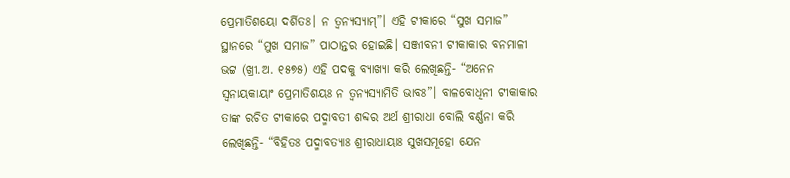ପ୍ରେମାତିଶୟୋ ଦର୍ଶିତଃ। ନ ତ୍ୱନ୍ୟସ୍ୟାମ୍‍”। ଏହି ଟୀକାରେ “ସୁଖ ସମାଜ” ସ୍ଥାନରେ “ମୁଖ ସମାଜ” ପାଠାନ୍ତର ହୋଇଛି। ସଞ୍ଜୀବନୀ ଟୀକାକାର ବନମାଳୀ ଭଟ୍ଟ (ଖ୍ରୀ.ଅ. ୧୫୭୫) ଏହି ପଦକୁ ବ୍ୟାଖ୍ୟା କରି ଲେଖିଛନ୍ତି- “ଅନେନ ସ୍ୱନାୟକାୟାଂ ପ୍ରେମାତିଶୟଃ ନ ତ୍ୱନ୍ୟସ୍ୟାମିତି ଭାବଃ”। ବାଳବୋଧିନୀ ଟୀକାକାର ତାଙ୍କ ରଚିତ ଟୀକାରେ ପଦ୍ମାବତୀ ଶବ୍ଦର ଅର୍ଥ ଶ୍ରୀରାଧା ବୋଲି ବର୍ଣ୍ଣନା କରି ଲେଖିଛନ୍ତି- “ବିହିତଃ ପଦ୍ମାବତ୍ୟାଃ ଶ୍ରୀରାଧାୟାଃ ସୁଖସମୂହୋ ଯେନ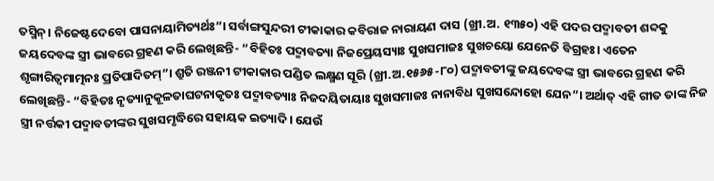ତସ୍ମିନ୍‍। ନିଜେଷ୍ଟଦେବୋ ପାସନାୟାମିତ୍ୟର୍ଥଃ”। ସର୍ବାଙ୍ଗସୁନ୍ଦରୀ ଟୀକାକାର କବିରାଜ ନାରାୟଣ ଦାସ (ଖ୍ରୀ.ଅ. ୧୩୫୦) ଏହି ପଦର ପଦ୍ମାବତୀ ଶବ୍ଦକୁ ଜୟଦେବଙ୍କ ସ୍ତ୍ରୀ ଭାବରେ ଗ୍ରହଣ କରି ଲେଖିଛନ୍ତି- “ବିହିତଃ ପଦ୍ମାବତ୍ୟା ନିଜପ୍ରେୟସ୍ୟାଃ ସୁଖସମାଜଃ ସୁଖଚୟୋ ଯେନେତି ବିଗ୍ରହଃ। ଏତେନ ଶୃଙ୍ଗାରିତ୍ୱମାତ୍ମନଃ ପ୍ରତିପାଦିତମ୍‍”। ଶ୍ରୁତି ରଞ୍ଜନୀ ଟୀକାକାର ପଣ୍ଡିତ ଲକ୍ଷ୍ମଣ ସୂରି (ଖ୍ରୀ.ଅ.୧୫୬୫-୮୦) ପଦ୍ମାବତୀଙ୍କୁ ଜୟଦେବଙ୍କ ସ୍ତ୍ରୀ ଭାବରେ ଗ୍ରହଣ କରି ଲେଖିଛନ୍ତି- “ବିହିତଃ ନୃତ୍ୟାନୁକୂଳତାଘଟନାକୃତଃ ପଦ୍ମାବତ୍ୟାଃ ନିଜଦୟିତାୟାଃ ସୁଖସମାଜଃ ନାନାବିଧ ସୁଖସନ୍ଦୋହୋ ଯେନ”। ଅର୍ଥାତ୍‍ ଏହି ଗୀତ ତାଙ୍କ ନିଜ ସ୍ତ୍ରୀ ନର୍ତ୍ତକୀ ପଦ୍ମାବତୀଙ୍କର ସୁଖସମୃଦ୍ଧିରେ ସହାୟକ ଇତ୍ୟାଦି। ଯେଉଁ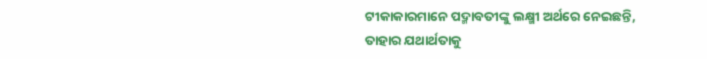ଟୀକାକାରମାନେ ପଦ୍ମାବତୀଙ୍କୁ ଲକ୍ଷ୍ମୀ ଅର୍ଥରେ ନେଇଛନ୍ତି, ତାହାର ଯଥାର୍ଥତାକୁ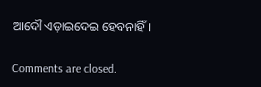ଆଦୌ ଏଡ଼ାଇଦେଇ ହେବନାହିଁ।

Comments are closed.